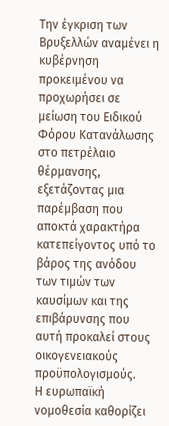Την έγκριση των Βρυξελλών αναμένει η κυβέρνηση προκειμένου να προχωρήσει σε μείωση του Ειδικού Φόρου Κατανάλωσης στο πετρέλαιο θέρμανσης, εξετάζοντας μια παρέμβαση που αποκτά χαρακτήρα κατεπείγοντος υπό το βάρος της ανόδου των τιμών των καυσίμων και της επιβάρυνσης που αυτή προκαλεί στους οικογενειακούς προϋπολογισμούς.
Η ευρωπαϊκή νομοθεσία καθορίζει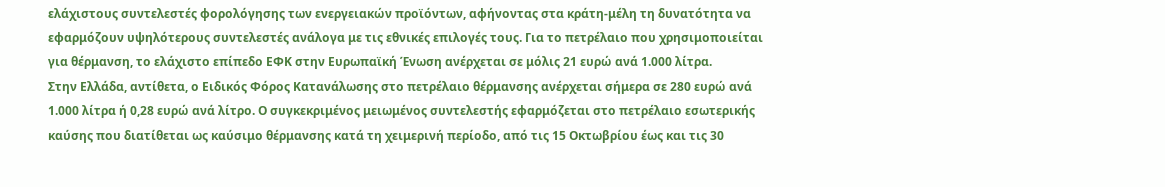ελάχιστους συντελεστές φορολόγησης των ενεργειακών προϊόντων, αφήνοντας στα κράτη-μέλη τη δυνατότητα να εφαρμόζουν υψηλότερους συντελεστές ανάλογα με τις εθνικές επιλογές τους. Για το πετρέλαιο που χρησιμοποιείται για θέρμανση, το ελάχιστο επίπεδο ΕΦΚ στην Ευρωπαϊκή Ένωση ανέρχεται σε μόλις 21 ευρώ ανά 1.000 λίτρα.
Στην Ελλάδα, αντίθετα, ο Ειδικός Φόρος Κατανάλωσης στο πετρέλαιο θέρμανσης ανέρχεται σήμερα σε 280 ευρώ ανά 1.000 λίτρα ή 0,28 ευρώ ανά λίτρο. Ο συγκεκριμένος μειωμένος συντελεστής εφαρμόζεται στο πετρέλαιο εσωτερικής καύσης που διατίθεται ως καύσιμο θέρμανσης κατά τη χειμερινή περίοδο, από τις 15 Οκτωβρίου έως και τις 30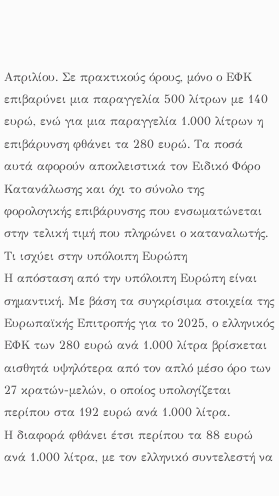Απριλίου. Σε πρακτικούς όρους, μόνο ο ΕΦΚ επιβαρύνει μια παραγγελία 500 λίτρων με 140 ευρώ, ενώ για μια παραγγελία 1.000 λίτρων η επιβάρυνση φθάνει τα 280 ευρώ. Τα ποσά αυτά αφορούν αποκλειστικά τον Ειδικό Φόρο Κατανάλωσης και όχι το σύνολο της φορολογικής επιβάρυνσης που ενσωματώνεται στην τελική τιμή που πληρώνει ο καταναλωτής.
Τι ισχύει στην υπόλοιπη Ευρώπη
Η απόσταση από την υπόλοιπη Ευρώπη είναι σημαντική. Με βάση τα συγκρίσιμα στοιχεία της Ευρωπαϊκής Επιτροπής για το 2025, ο ελληνικός ΕΦΚ των 280 ευρώ ανά 1.000 λίτρα βρίσκεται αισθητά υψηλότερα από τον απλό μέσο όρο των 27 κρατών-μελών, ο οποίος υπολογίζεται περίπου στα 192 ευρώ ανά 1.000 λίτρα.
Η διαφορά φθάνει έτσι περίπου τα 88 ευρώ ανά 1.000 λίτρα, με τον ελληνικό συντελεστή να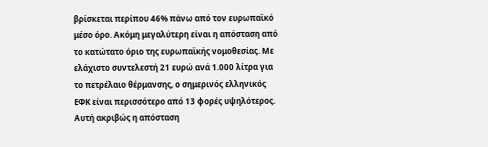βρίσκεται περίπου 46% πάνω από τον ευρωπαϊκό μέσο όρο. Ακόμη μεγαλύτερη είναι η απόσταση από το κατώτατο όριο της ευρωπαϊκής νομοθεσίας. Με ελάχιστο συντελεστή 21 ευρώ ανά 1.000 λίτρα για το πετρέλαιο θέρμανσης, ο σημερινός ελληνικός ΕΦΚ είναι περισσότερο από 13 φορές υψηλότερος.
Αυτή ακριβώς η απόσταση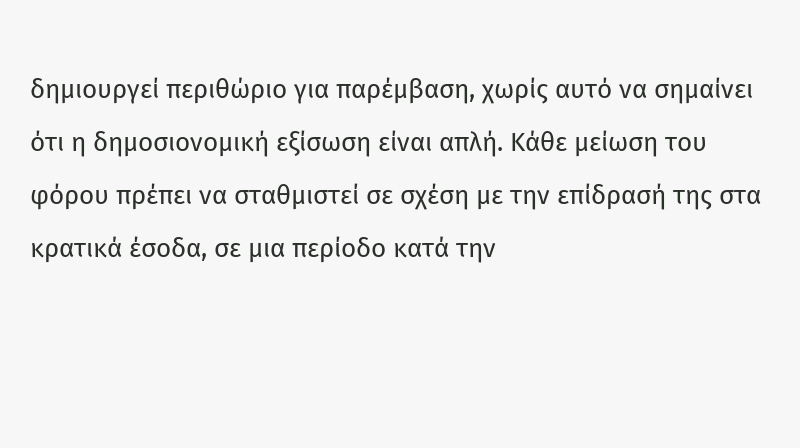δημιουργεί περιθώριο για παρέμβαση, χωρίς αυτό να σημαίνει ότι η δημοσιονομική εξίσωση είναι απλή. Κάθε μείωση του φόρου πρέπει να σταθμιστεί σε σχέση με την επίδρασή της στα κρατικά έσοδα, σε μια περίοδο κατά την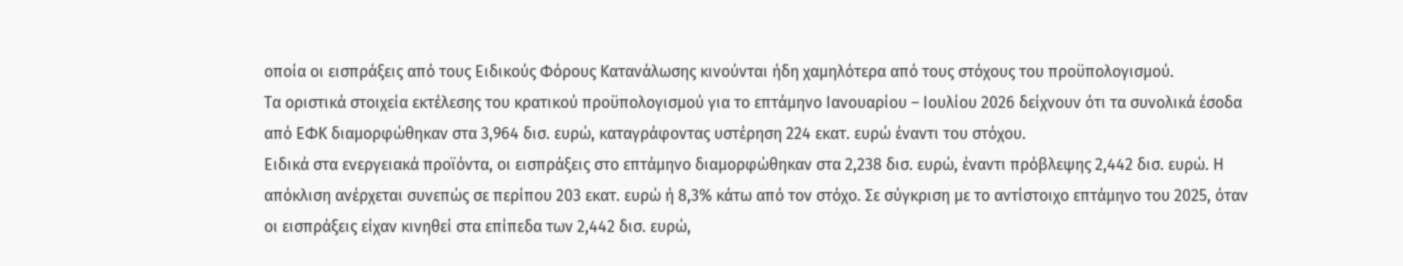οποία οι εισπράξεις από τους Ειδικούς Φόρους Κατανάλωσης κινούνται ήδη χαμηλότερα από τους στόχους του προϋπολογισμού.
Τα οριστικά στοιχεία εκτέλεσης του κρατικού προϋπολογισμού για το επτάμηνο Ιανουαρίου – Ιουλίου 2026 δείχνουν ότι τα συνολικά έσοδα από ΕΦΚ διαμορφώθηκαν στα 3,964 δισ. ευρώ, καταγράφοντας υστέρηση 224 εκατ. ευρώ έναντι του στόχου.
Ειδικά στα ενεργειακά προϊόντα, οι εισπράξεις στο επτάμηνο διαμορφώθηκαν στα 2,238 δισ. ευρώ, έναντι πρόβλεψης 2,442 δισ. ευρώ. Η απόκλιση ανέρχεται συνεπώς σε περίπου 203 εκατ. ευρώ ή 8,3% κάτω από τον στόχο. Σε σύγκριση με το αντίστοιχο επτάμηνο του 2025, όταν οι εισπράξεις είχαν κινηθεί στα επίπεδα των 2,442 δισ. ευρώ,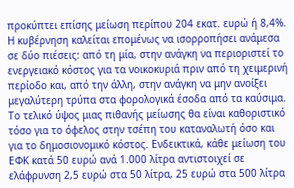προκύπτει επίσης μείωση περίπου 204 εκατ. ευρώ ή 8,4%.
Η κυβέρνηση καλείται επομένως να ισορροπήσει ανάμεσα σε δύο πιέσεις: από τη μία, στην ανάγκη να περιοριστεί το ενεργειακό κόστος για τα νοικοκυριά πριν από τη χειμερινή περίοδο και, από την άλλη, στην ανάγκη να μην ανοίξει μεγαλύτερη τρύπα στα φορολογικά έσοδα από τα καύσιμα.
Το τελικό ύψος μιας πιθανής μείωσης θα είναι καθοριστικό τόσο για το όφελος στην τσέπη του καταναλωτή όσο και για το δημοσιονομικό κόστος. Ενδεικτικά, κάθε μείωση του ΕΦΚ κατά 50 ευρώ ανά 1.000 λίτρα αντιστοιχεί σε ελάφρυνση 2,5 ευρώ στα 50 λίτρα, 25 ευρώ στα 500 λίτρα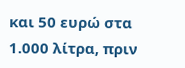και 50 ευρώ στα 1.000 λίτρα, πριν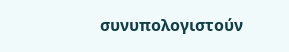συνυπολογιστούν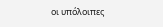οι υπόλοιπες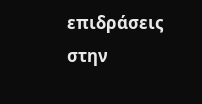επιδράσεις στην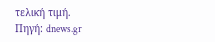τελική τιμή.
Πηγή: dnews.gr